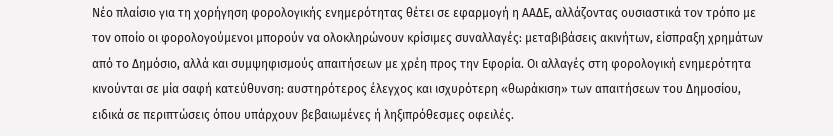Νέο πλαίσιο για τη χορήγηση φορολογικής ενημερότητας θέτει σε εφαρμογή η ΑΑΔΕ, αλλάζοντας ουσιαστικά τον τρόπο με τον οποίο οι φορολογούμενοι μπορούν να ολοκληρώνουν κρίσιμες συναλλαγές: μεταβιβάσεις ακινήτων, είσπραξη χρημάτων από το Δημόσιο, αλλά και συμψηφισμούς απαιτήσεων με χρέη προς την Εφορία. Οι αλλαγές στη φορολογική ενημερότητα κινούνται σε μία σαφή κατεύθυνση: αυστηρότερος έλεγχος και ισχυρότερη «θωράκιση» των απαιτήσεων του Δημοσίου, ειδικά σε περιπτώσεις όπου υπάρχουν βεβαιωμένες ή ληξιπρόθεσμες οφειλές.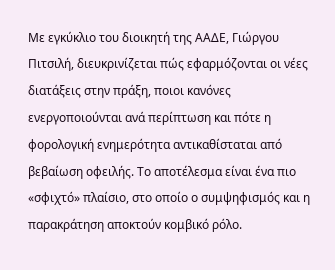Με εγκύκλιο του διοικητή της ΑΑΔΕ, Γιώργου Πιτσιλή, διευκρινίζεται πώς εφαρμόζονται οι νέες διατάξεις στην πράξη, ποιοι κανόνες ενεργοποιούνται ανά περίπτωση και πότε η φορολογική ενημερότητα αντικαθίσταται από βεβαίωση οφειλής. Το αποτέλεσμα είναι ένα πιο «σφιχτό» πλαίσιο, στο οποίο ο συμψηφισμός και η παρακράτηση αποκτούν κομβικό ρόλο.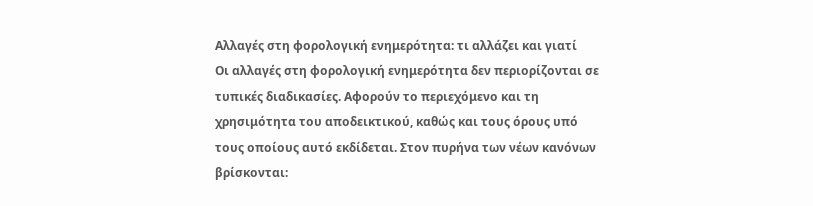Αλλαγές στη φορολογική ενημερότητα: τι αλλάζει και γιατί
Οι αλλαγές στη φορολογική ενημερότητα δεν περιορίζονται σε τυπικές διαδικασίες. Αφορούν το περιεχόμενο και τη χρησιμότητα του αποδεικτικού, καθώς και τους όρους υπό τους οποίους αυτό εκδίδεται. Στον πυρήνα των νέων κανόνων βρίσκονται: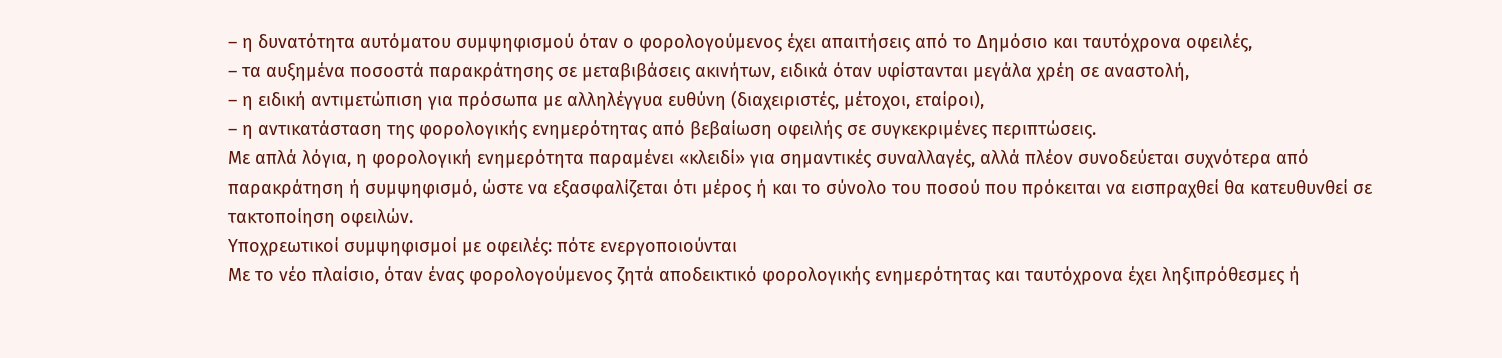– η δυνατότητα αυτόματου συμψηφισμού όταν ο φορολογούμενος έχει απαιτήσεις από το Δημόσιο και ταυτόχρονα οφειλές,
– τα αυξημένα ποσοστά παρακράτησης σε μεταβιβάσεις ακινήτων, ειδικά όταν υφίστανται μεγάλα χρέη σε αναστολή,
– η ειδική αντιμετώπιση για πρόσωπα με αλληλέγγυα ευθύνη (διαχειριστές, μέτοχοι, εταίροι),
– η αντικατάσταση της φορολογικής ενημερότητας από βεβαίωση οφειλής σε συγκεκριμένες περιπτώσεις.
Με απλά λόγια, η φορολογική ενημερότητα παραμένει «κλειδί» για σημαντικές συναλλαγές, αλλά πλέον συνοδεύεται συχνότερα από παρακράτηση ή συμψηφισμό, ώστε να εξασφαλίζεται ότι μέρος ή και το σύνολο του ποσού που πρόκειται να εισπραχθεί θα κατευθυνθεί σε τακτοποίηση οφειλών.
Υποχρεωτικοί συμψηφισμοί με οφειλές: πότε ενεργοποιούνται
Με το νέο πλαίσιο, όταν ένας φορολογούμενος ζητά αποδεικτικό φορολογικής ενημερότητας και ταυτόχρονα έχει ληξιπρόθεσμες ή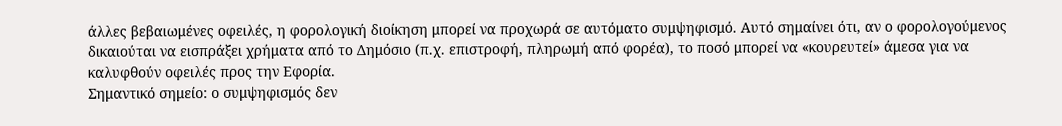άλλες βεβαιωμένες οφειλές, η φορολογική διοίκηση μπορεί να προχωρά σε αυτόματο συμψηφισμό. Αυτό σημαίνει ότι, αν ο φορολογούμενος δικαιούται να εισπράξει χρήματα από το Δημόσιο (π.χ. επιστροφή, πληρωμή από φορέα), το ποσό μπορεί να «κουρευτεί» άμεσα για να καλυφθούν οφειλές προς την Εφορία.
Σημαντικό σημείο: ο συμψηφισμός δεν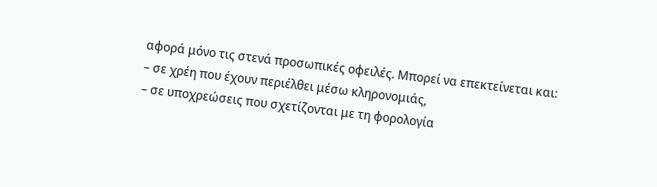αφορά μόνο τις στενά προσωπικές οφειλές. Μπορεί να επεκτείνεται και:
– σε χρέη που έχουν περιέλθει μέσω κληρονομιάς,
– σε υποχρεώσεις που σχετίζονται με τη φορολογία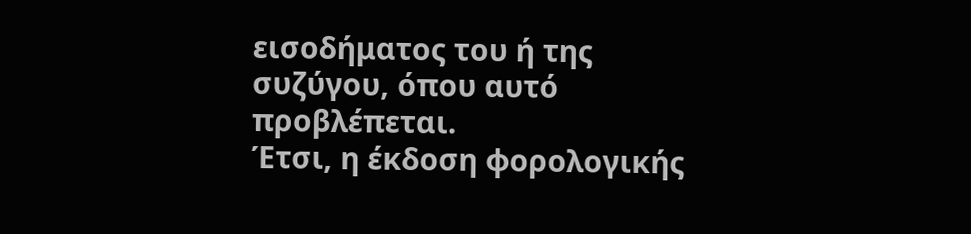εισοδήματος του ή της συζύγου, όπου αυτό προβλέπεται.
Έτσι, η έκδοση φορολογικής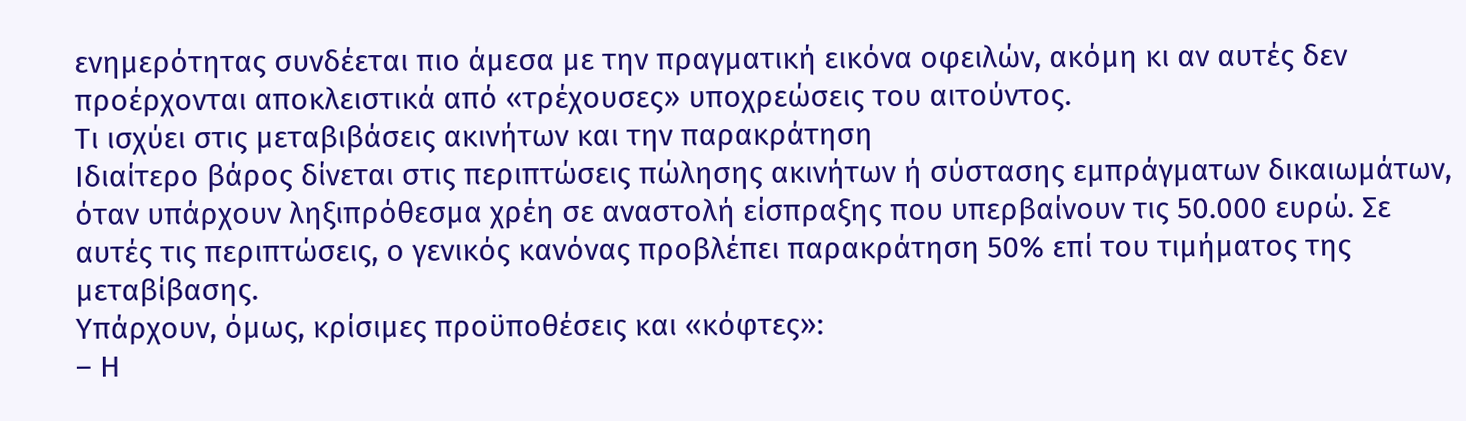ενημερότητας συνδέεται πιο άμεσα με την πραγματική εικόνα οφειλών, ακόμη κι αν αυτές δεν προέρχονται αποκλειστικά από «τρέχουσες» υποχρεώσεις του αιτούντος.
Τι ισχύει στις μεταβιβάσεις ακινήτων και την παρακράτηση
Ιδιαίτερο βάρος δίνεται στις περιπτώσεις πώλησης ακινήτων ή σύστασης εμπράγματων δικαιωμάτων, όταν υπάρχουν ληξιπρόθεσμα χρέη σε αναστολή είσπραξης που υπερβαίνουν τις 50.000 ευρώ. Σε αυτές τις περιπτώσεις, ο γενικός κανόνας προβλέπει παρακράτηση 50% επί του τιμήματος της μεταβίβασης.
Υπάρχουν, όμως, κρίσιμες προϋποθέσεις και «κόφτες»:
– Η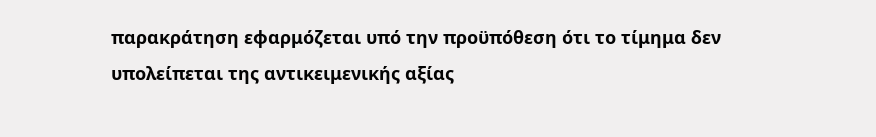παρακράτηση εφαρμόζεται υπό την προϋπόθεση ότι το τίμημα δεν υπολείπεται της αντικειμενικής αξίας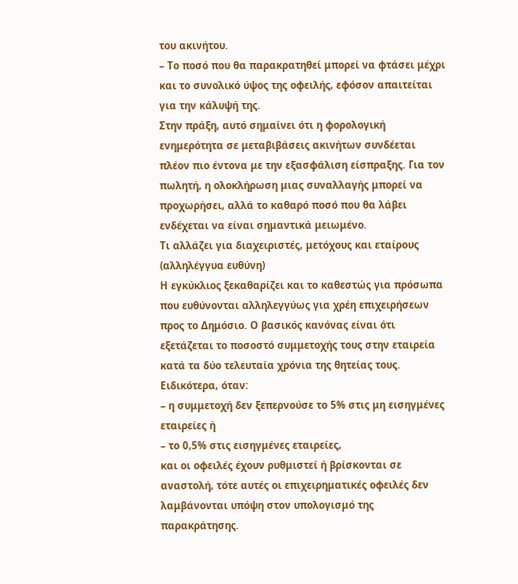του ακινήτου.
– Το ποσό που θα παρακρατηθεί μπορεί να φτάσει μέχρι και το συνολικό ύψος της οφειλής, εφόσον απαιτείται για την κάλυψή της.
Στην πράξη, αυτό σημαίνει ότι η φορολογική ενημερότητα σε μεταβιβάσεις ακινήτων συνδέεται πλέον πιο έντονα με την εξασφάλιση είσπραξης. Για τον πωλητή, η ολοκλήρωση μιας συναλλαγής μπορεί να προχωρήσει, αλλά το καθαρό ποσό που θα λάβει ενδέχεται να είναι σημαντικά μειωμένο.
Τι αλλάζει για διαχειριστές, μετόχους και εταίρους (αλληλέγγυα ευθύνη)
Η εγκύκλιος ξεκαθαρίζει και το καθεστώς για πρόσωπα που ευθύνονται αλληλεγγύως για χρέη επιχειρήσεων προς το Δημόσιο. Ο βασικός κανόνας είναι ότι εξετάζεται το ποσοστό συμμετοχής τους στην εταιρεία κατά τα δύο τελευταία χρόνια της θητείας τους.
Ειδικότερα, όταν:
– η συμμετοχή δεν ξεπερνούσε το 5% στις μη εισηγμένες εταιρείες ή
– το 0,5% στις εισηγμένες εταιρείες,
και οι οφειλές έχουν ρυθμιστεί ή βρίσκονται σε αναστολή, τότε αυτές οι επιχειρηματικές οφειλές δεν λαμβάνονται υπόψη στον υπολογισμό της παρακράτησης.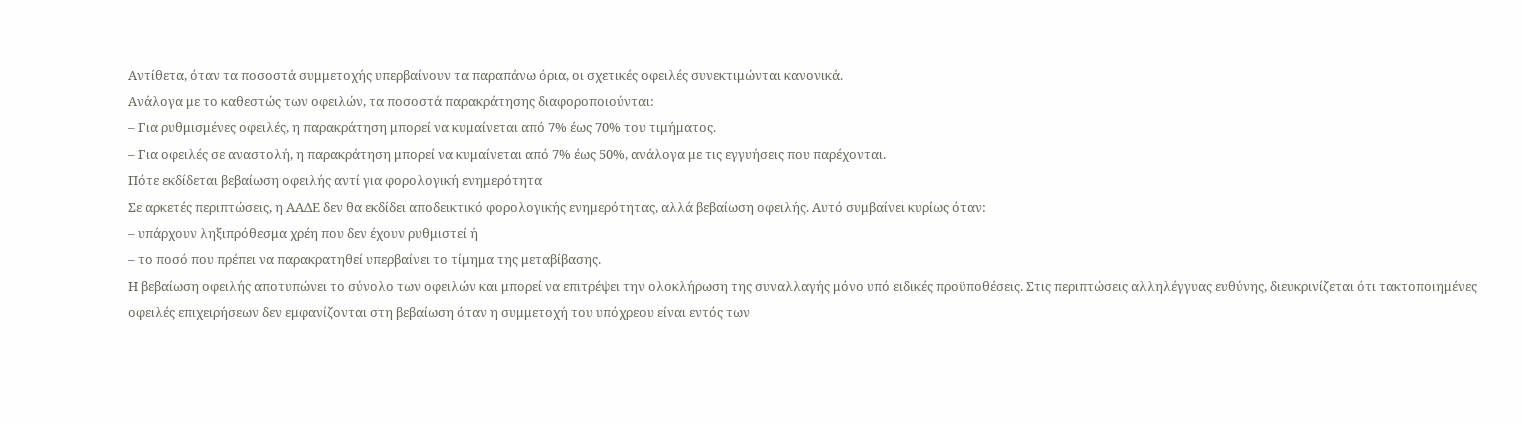Αντίθετα, όταν τα ποσοστά συμμετοχής υπερβαίνουν τα παραπάνω όρια, οι σχετικές οφειλές συνεκτιμώνται κανονικά.
Ανάλογα με το καθεστώς των οφειλών, τα ποσοστά παρακράτησης διαφοροποιούνται:
– Για ρυθμισμένες οφειλές, η παρακράτηση μπορεί να κυμαίνεται από 7% έως 70% του τιμήματος.
– Για οφειλές σε αναστολή, η παρακράτηση μπορεί να κυμαίνεται από 7% έως 50%, ανάλογα με τις εγγυήσεις που παρέχονται.
Πότε εκδίδεται βεβαίωση οφειλής αντί για φορολογική ενημερότητα
Σε αρκετές περιπτώσεις, η ΑΑΔΕ δεν θα εκδίδει αποδεικτικό φορολογικής ενημερότητας, αλλά βεβαίωση οφειλής. Αυτό συμβαίνει κυρίως όταν:
– υπάρχουν ληξιπρόθεσμα χρέη που δεν έχουν ρυθμιστεί ή
– το ποσό που πρέπει να παρακρατηθεί υπερβαίνει το τίμημα της μεταβίβασης.
Η βεβαίωση οφειλής αποτυπώνει το σύνολο των οφειλών και μπορεί να επιτρέψει την ολοκλήρωση της συναλλαγής μόνο υπό ειδικές προϋποθέσεις. Στις περιπτώσεις αλληλέγγυας ευθύνης, διευκρινίζεται ότι τακτοποιημένες οφειλές επιχειρήσεων δεν εμφανίζονται στη βεβαίωση όταν η συμμετοχή του υπόχρεου είναι εντός των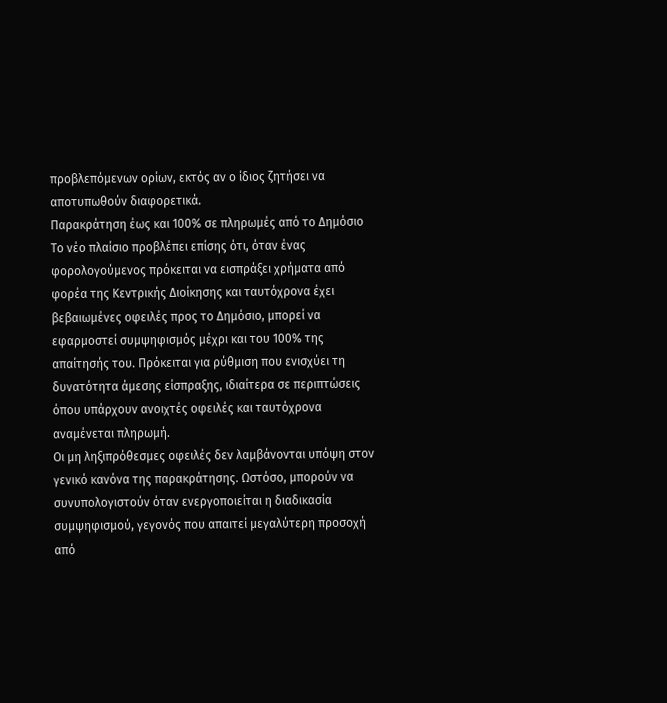προβλεπόμενων ορίων, εκτός αν ο ίδιος ζητήσει να αποτυπωθούν διαφορετικά.
Παρακράτηση έως και 100% σε πληρωμές από το Δημόσιο
Το νέο πλαίσιο προβλέπει επίσης ότι, όταν ένας φορολογούμενος πρόκειται να εισπράξει χρήματα από φορέα της Κεντρικής Διοίκησης και ταυτόχρονα έχει βεβαιωμένες οφειλές προς το Δημόσιο, μπορεί να εφαρμοστεί συμψηφισμός μέχρι και του 100% της απαίτησής του. Πρόκειται για ρύθμιση που ενισχύει τη δυνατότητα άμεσης είσπραξης, ιδιαίτερα σε περιπτώσεις όπου υπάρχουν ανοιχτές οφειλές και ταυτόχρονα αναμένεται πληρωμή.
Οι μη ληξιπρόθεσμες οφειλές δεν λαμβάνονται υπόψη στον γενικό κανόνα της παρακράτησης. Ωστόσο, μπορούν να συνυπολογιστούν όταν ενεργοποιείται η διαδικασία συμψηφισμού, γεγονός που απαιτεί μεγαλύτερη προσοχή από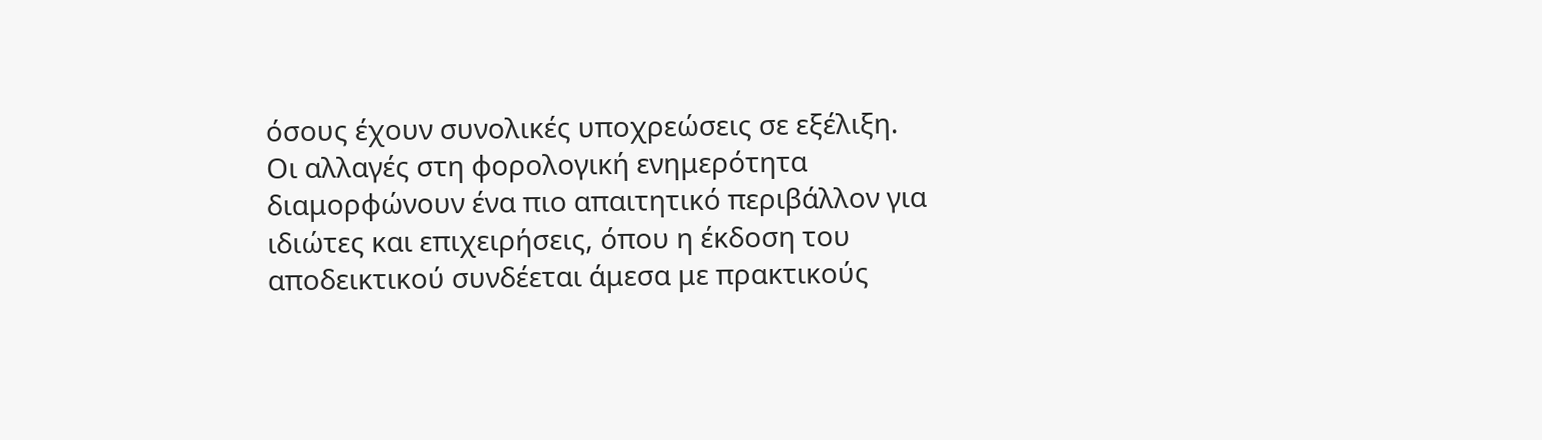όσους έχουν συνολικές υποχρεώσεις σε εξέλιξη.
Οι αλλαγές στη φορολογική ενημερότητα διαμορφώνουν ένα πιο απαιτητικό περιβάλλον για ιδιώτες και επιχειρήσεις, όπου η έκδοση του αποδεικτικού συνδέεται άμεσα με πρακτικούς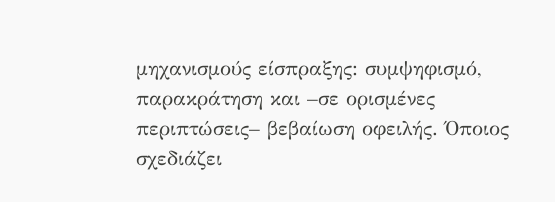μηχανισμούς είσπραξης: συμψηφισμό, παρακράτηση και –σε ορισμένες περιπτώσεις– βεβαίωση οφειλής. Όποιος σχεδιάζει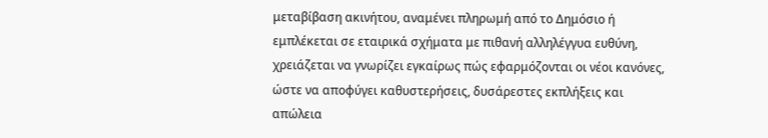μεταβίβαση ακινήτου, αναμένει πληρωμή από το Δημόσιο ή εμπλέκεται σε εταιρικά σχήματα με πιθανή αλληλέγγυα ευθύνη, χρειάζεται να γνωρίζει εγκαίρως πώς εφαρμόζονται οι νέοι κανόνες, ώστε να αποφύγει καθυστερήσεις, δυσάρεστες εκπλήξεις και απώλεια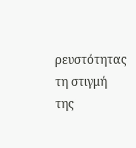ρευστότητας τη στιγμή της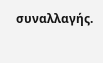συναλλαγής.